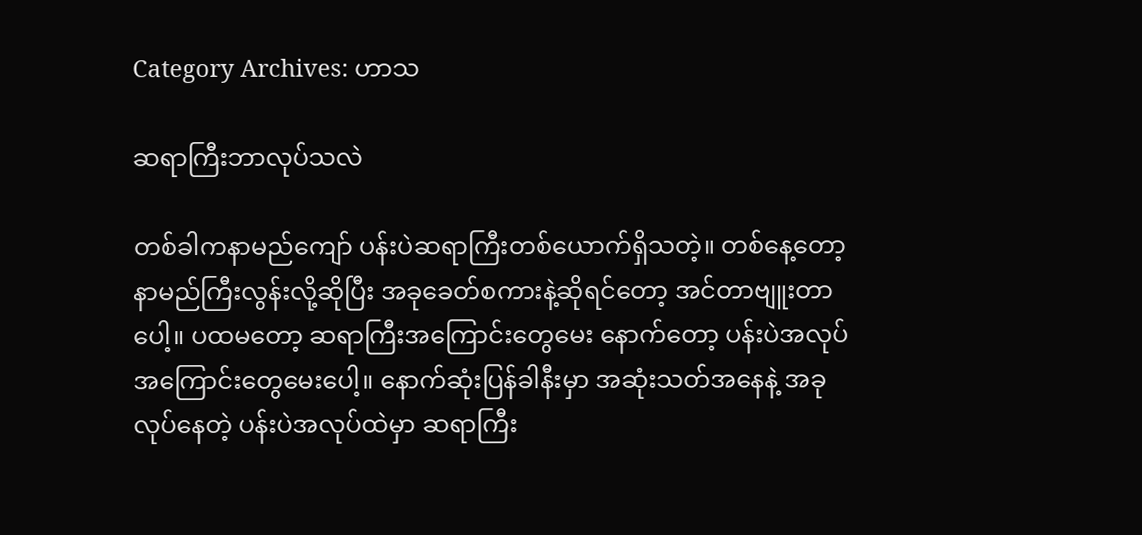Category Archives: ဟာသ

ဆရာကြီးဘာလုပ်သလဲ

တစ်ခါကနာမည်ကျော် ပန်းပဲဆရာကြီးတစ်ယောက်ရှိသတဲ့။ တစ်နေ့တော့ နာမည်ကြီးလွန်းလို့ဆိုပြီး အခုခေတ်စကားနဲ့ဆိုရင်တော့ အင်တာဗျူးတာပေါ့။ ပထမတော့ ဆရာကြီးအကြောင်းတွေမေး နောက်တော့ ပန်းပဲအလုပ်အကြောင်းတွေမေးပေါ့။ နောက်ဆုံးပြန်ခါနီးမှာ အဆုံးသတ်အနေနဲ့ အခုလုပ်နေတဲ့ ပန်းပဲအလုပ်ထဲမှာ ဆရာကြီး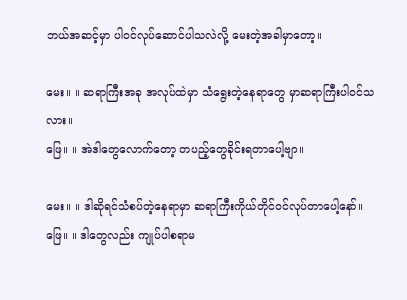ဘယ်အဆင့်မှာ ပါဝင်လုပ်ဆောင်ပါသလဲလို့ မေးတဲ့အခါမှာတော့။

မေး။ ။ ဆရာကြီးအခု အလုပ်ထဲမှာ သံရွေးတဲ့နေရာတွေ မှာဆရာကြီးပါဝင်သလား။
ဖြေ။ ။ အဲဒါတွေလောက်တော့ တပည့်တွေခိုင်းရတာပေါ့ဗျာ။

မေး။ ။ ဒါဆိုရင်သံစပ်တဲ့နေရာမှာ ဆရာကြီးကိုယ်တိုင်ဝင်လုပ်တာပေါ့နော်။
ဖြေ။ ။ ဒါတွေလည်း ကျုပ်ပါစရာမ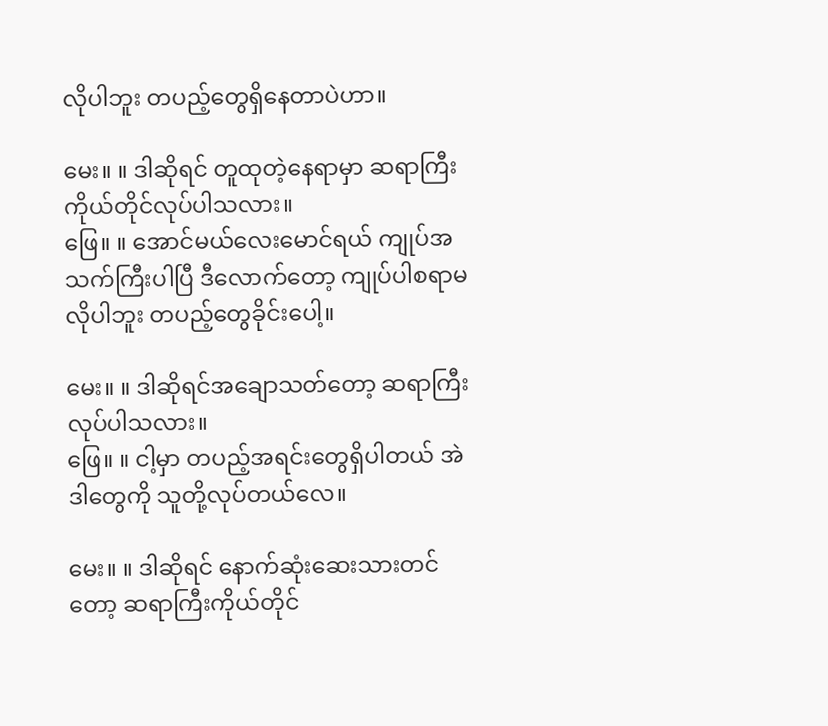လိုပါဘူး တပည့်တွေရှိနေတာပဲဟာ။

မေး။ ။ ဒါဆိုရင် တူထုတဲ့နေရာမှာ ဆရာကြီးကိုယ်တိုင်လုပ်ပါသလား။
ဖြေ။ ။ အောင်မယ်လေးမောင်ရယ် ကျုပ်အသက်ကြီးပါပြီ ဒီလောက်တော့ ကျုပ်ပါစရာမလိုပါဘူး တပည့်တွေခိုင်းပေါ့။

မေး။ ။ ဒါဆိုရင်အချောသတ်တော့ ဆရာကြီးလုပ်ပါသလား။
ဖြေ။ ။ ငါ့မှာ တပည့်အရင်းတွေရှိပါတယ် အဲဒါတွေကို သူတို့လုပ်တယ်လေ။

မေး။ ။ ဒါဆိုရင် နောက်ဆုံးဆေးသားတင်တော့ ဆရာကြီးကိုယ်တိုင်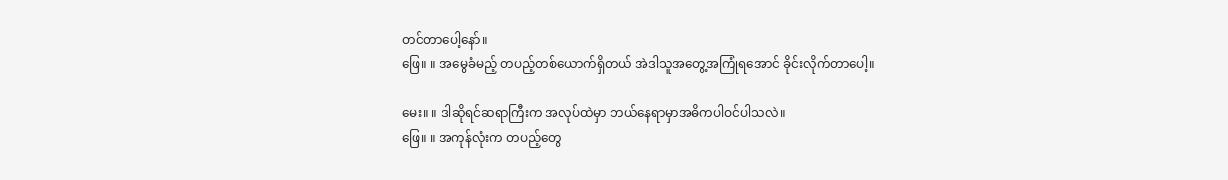တင်တာပေါ့နော်။
ဖြေ။ ။ အမွေခံမည့် တပည့်တစ်ယောက်ရှိတယ် အဲဒါသူအတွေ့အကြုံရအောင် ခိုင်းလိုက်တာပေါ့။

မေး။ ။ ဒါဆိုရင်ဆရာကြီးက အလုပ်ထဲမှာ ဘယ်နေရာမှာအဓိကပါဝင်ပါသလဲ။
ဖြေ။ ။ အကုန်လုံးက တပည့်တွေ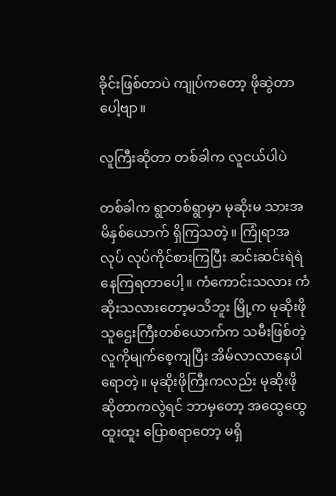ခိုင်းဖြစ်တာပဲ ကျုပ်ကတော့ ဖိုဆွဲတာပေါ့ဗျာ။

လူကြီးဆိုတာ တစ်ခါက လူငယ်ပါပဲ

တစ်ခါက ရွာတစ်ရွာမှာ မုဆိုးမ သားအမိနှစ်ယောက် ရှိကြသတဲ့။ ကြုံရာအလုပ် လုပ်ကိုင်စားကြပြီး ဆင်းဆင်းရဲရဲ နေကြရတာပေါ့။ ကံကောင်းသလား ကံဆိုးသလားတော့မသိဘူး မြို့က မုဆိုးဖို သူဌေးကြီးတစ်ယောက်က သမီးဖြစ်တဲ့ လူကိုမျက်စေ့ကျပြီး အိမ်လာလာနေပါရောတဲ့။ မုဆိုးဖိုကြီးကလည်း မုဆိုးဖို ဆိုတာကလွဲရင် ဘာမှတော့ အထွေထွေထူးထူး ပြောစရာတော့ မရှိ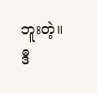ဘူးတဲ့။ ဒီ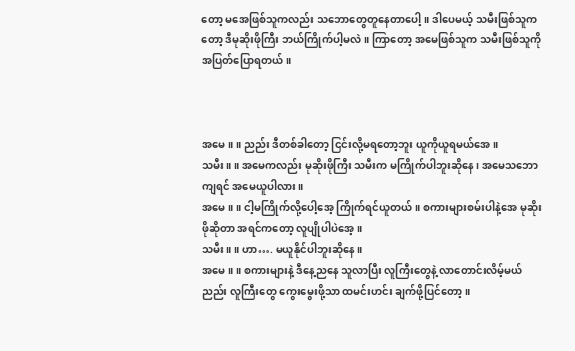တော့ မအေဖြစ်သူကလည်း သဘောတွေတူနေတာပေါ့။ ဒါပေမယ့် သမီးဖြစ်သူကတော့ ဒီမုဆိုးဖိုကြီး ဘယ်ကြိုက်ပါ့မလဲ။ ကြာတော့ အမေဖြစ်သူက သမီးဖြစ်သူကို အပြတ်ပြောရတယ်။



အမေ။ ။ ညည်း ဒီတစ်ခါတော့ ငြင်းလို့မရတော့ဘူး ယူကိုယူရမယ်အေ။
သမီး။ ။ အမေကလည်း မုဆိုးဖိုကြီး သမီးက မကြိုက်ပါဘူးဆိုနေ၊ အမေသဘောကျရင် အမေယူပါလား။
အမေ။ ။ ငါ့မကြိုက်လို့ပေါ့အေ့ ကြိုက်ရင်ယူတယ်။ စကားများစမ်းပါနဲ့အေ မုဆိုးဖိုဆိုတာ အရင်ကတော့ လူပျိုပါပဲအေ့။
သမီး။ ။ ဟာ…. မယူနိုင်ပါဘူးဆိုနေ။
အမေ။ ။ စကားများနဲ့ ဒီနေ့ညနေ သူလာပြီး လူကြီးတွေနဲ့ လာတောင်းလိမ့်မယ် ညည်း လူကြီးတွေ ကွေးမွေးဖို့သာ ထမင်းဟင်း ချက်ဖို့ပြင်တော့။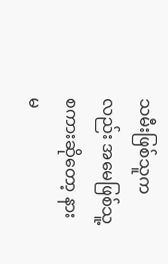သမီးဖြစ်သူကလည်း အမေဖြစ်သူ့စကားဆိုတော့ နားမ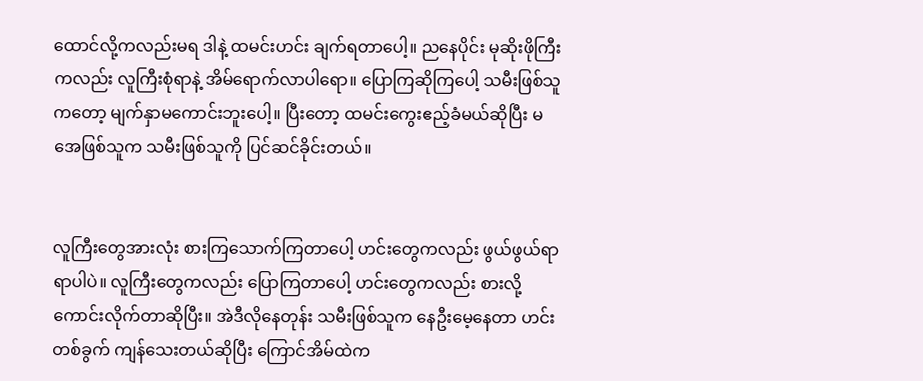ထောင်လို့ကလည်းမရ ဒါနဲ့ ထမင်းဟင်း ချက်ရတာပေါ့။ ညနေပိုင်း မုဆိုးဖိုကြီးကလည်း လူကြီးစုံရာနဲ့ အိမ်ရောက်လာပါရော။ ပြောကြဆိုကြပေါ့ သမီးဖြစ်သူကတော့ မျက်နှာမကောင်းဘူးပေါ့။ ပြီးတော့ ထမင်းကွေးဧည့်ခံမယ်ဆိုပြီး မအေဖြစ်သူက သမီးဖြစ်သူကို ပြင်ဆင်ခိုင်းတယ်။


လူကြီးတွေအားလုံး စားကြသောက်ကြတာပေါ့ ဟင်းတွေကလည်း ဖွယ်ဖွယ်ရာရာပါပဲ။ လူကြီးတွေကလည်း ပြောကြတာပေါ့ ဟင်းတွေကလည်း စားလို့ကောင်းလိုက်တာဆိုပြီး။ အဲဒီလိုနေတုန်း သမီးဖြစ်သူက နေဦးမေ့နေတာ ဟင်းတစ်ခွက် ကျန်သေးတယ်ဆိုပြီး ကြောင်အိမ်ထဲက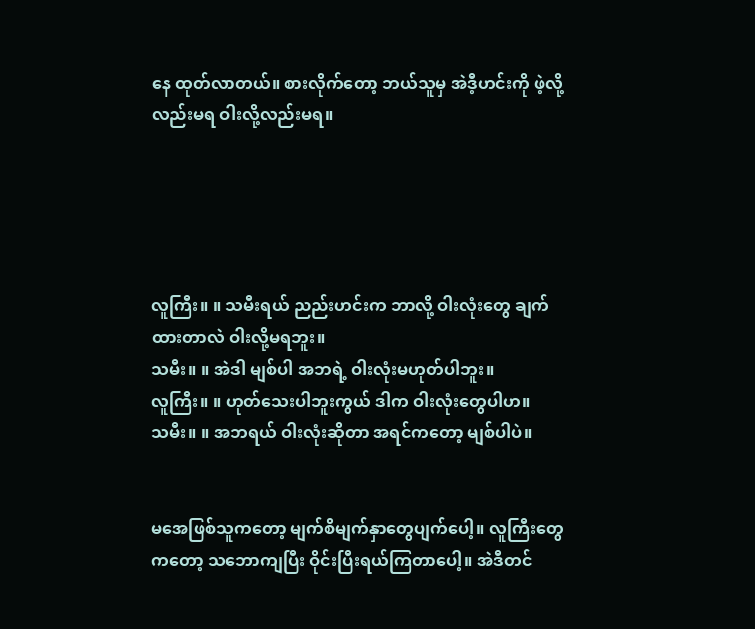နေ ထုတ်လာတယ်။ စားလိုက်တော့ ဘယ်သူမှ အဲဒီ့ဟင်းကို ဖဲ့လို့လည်းမရ ဝါးလို့လည်းမရ။





လူကြီး။ ။ သမီးရယ် ညည်းဟင်းက ဘာလို့ ဝါးလုံးတွေ ချက်ထားတာလဲ ဝါးလို့မရဘူး။
သမီး။ ။ အဲဒါ မျစ်ပါ အဘရဲ့ ဝါးလုံးမဟုတ်ပါဘူး။
လူကြီး။ ။ ဟုတ်သေးပါဘူးကွယ် ဒါက ဝါးလုံးတွေပါဟ။
သမီး။ ။ အဘရယ် ဝါးလုံးဆိုတာ အရင်ကတော့ မျစ်ပါပဲ။


မအေဖြစ်သူကတော့ မျက်စိမျက်နှာတွေပျက်ပေါ့။ လူကြီးတွေကတော့ သဘောကျပြီး ဝိုင်းပြီးရယ်ကြတာပေါ့။ အဲဒီတင်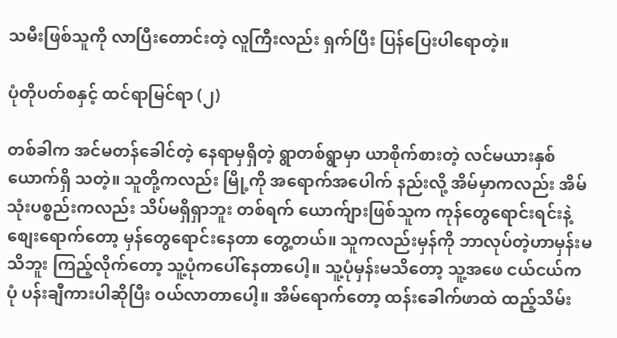သမီးဖြစ်သူကို လာပြီးတောင်းတဲ့ လူကြီးလည်း ရှက်ပြီး ပြန်ပြေးပါရောတဲ့။

ပုံတိုပတ်စနှင့် ထင်ရာမြင်ရာ (၂)

တစ်ခါက အင်မတန်ခေါင်တဲ့ နေရာမှရှိတဲ့ ရွာတစ်ရွာမှာ ယာစိုက်စားတဲ့ လင်မယားနှစ်ယောက်ရှိ သတဲ့။ သူတို့ကလည်း မြို့ကို အရောက်အပေါက် နည်းလို့ အိမ်မှာကလည်း အိမ်သုံးပစ္စည်းကလည်း သိပ်မရှိရှာဘူး တစ်ရက် ယောက်ျားဖြစ်သူက ကုန်တွေရောင်းရင်းနဲ့ စျေးရောက်တော့ မှန်တွေရောင်းနေတာ တွေ့တယ်။ သူကလည်းမှန်ကို ဘာလုပ်တဲ့ဟာမှန်းမသိဘူး ကြည့်လိုက်တော့ သူ့ပုံကပေါ်နေတာပေါ့။ သူ့ပုံမှန်းမသိတော့ သူ့အဖေ ငယ်ငယ်ကပုံ ပန်းချီကားပါဆိုပြီး ဝယ်လာတာပေါ့။ အိမ်ရောက်တော့ ထန်းခေါက်ဖာထဲ ထည့်သိမ်း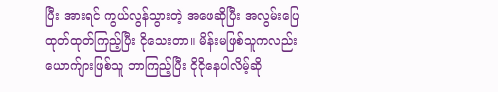ပြီး အားရင် ကွယ်လွန်သွားတဲ့ အဖေဆိုပြီး အလွမ်းပြေ ထုတ်ထုတ်ကြည့်ပြီး ငိုသေးတာ။ မိန်းမဖြစ်သူကလည်း ယောက်ျားဖြစ်သူ ဘာကြည့်ပြီး ငိုငိုနေပါလိမ့်ဆို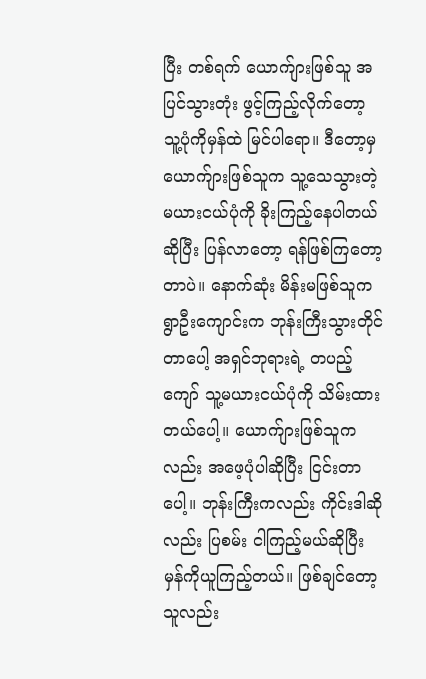ပြီး တစ်ရက် ယောက်ျားဖြစ်သူ အပြင်သွားတုံး ဖွင့်ကြည့်လိုက်တော့ သူ့ပုံကိုမှန်ထဲ မြင်ပါရော။ ဒီတော့မှ ယောက်ျားဖြစ်သူက သူ့သေသွားတဲ့ မယားငယ်ပုံကို ခိုးကြည့်နေပါတယ်ဆိုပြီး ပြန်လာတော့ ရန်ဖြစ်ကြတော့တာပဲ။ နောက်ဆုံး မိန်းမဖြစ်သူက ရွာဦးကျောင်းက ဘုန်းကြီးသွားတိုင်တာပေါ့ အရှင်ဘုရားရဲ့ တပည့်ကျော် သူ့မယားငယ်ပုံကို သိမ်းထားတယ်ပေါ့။ ယောက်ျားဖြစ်သူကလည်း အဖေ့ပုံပါဆိုပြီး ငြင်းတာပေါ့။ ဘုန်းကြီးကလည်း ကိုင်းဒါဆိုလည်း ပြစမ်း ငါကြည့်မယ်ဆိုပြီး မှန်ကိုယူကြည့်တယ်။ ဖြစ်ချင်တော့ သူလည်း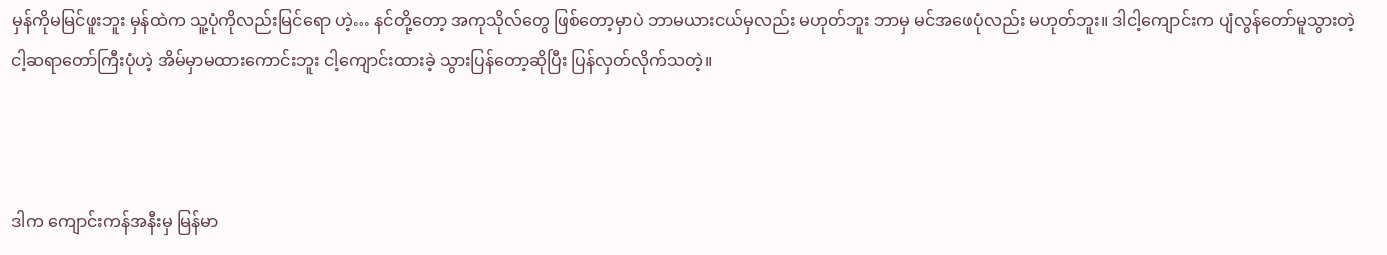မှန်ကိုမမြင်ဖူးဘူး မှန်ထဲက သူ့ပုံကိုလည်းမြင်ရော ဟဲ့… နင်တို့တော့ အကုသိုလ်တွေ ဖြစ်တော့မှာပဲ ဘာမယားငယ်မှလည်း မဟုတ်ဘူး ဘာမှ မင်အဖေပုံလည်း မဟုတ်ဘူး။ ဒါငါ့ကျောင်းက ပျံလွန်တော်မူသွားတဲ့ ငါ့ဆရာတော်ကြီးပုံဟဲ့ အိမ်မှာမထားကောင်းဘူး ငါ့ကျောင်းထားခဲ့ သွားပြန်တော့ဆိုပြီး ပြန်လှတ်လိုက်သတဲ့။



ဒါက ကျောင်းကန်အနီးမှ မြန်မာ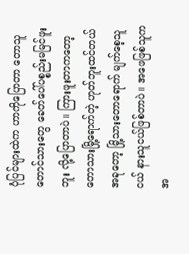ပုံပြင်များထဲက ဟာကိုပြောတာ တောသူတောင်သားတွေ ခေတ်ပေါ်ပစ္စည်းမမြင်ဖူးဘူး လို့ပြောတာပဲ။ ကြားဖူးတာကတော့ တောသားမြို့ရောက်တဲ့ ဟုတ်ဘူးထင်တယ် အခုတော့ မြို့သားတောရောက် မျက်စေ့သူငယ် နားသူငယ်ဖြစ်တာပဲ။ အဖေဖြစ်သူက အ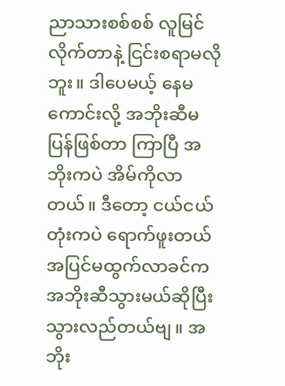ညာသားစစ်စစ် လူမြင်လိုက်တာနဲ့ ငြင်းစရာမလိုဘူး။ ဒါပေမယ့် နေမကောင်းလို့ အဘိုးဆီမပြန်ဖြစ်တာ ကြာပြီ အဘိုးကပဲ အိမ်ကိုလာတယ်။ ဒီတော့ ငယ်ငယ်တုံးကပဲ ရောက်ဖူးတယ် အပြင်မထွက်လာခင်က အဘိုးဆီသွားမယ်ဆိုပြီး သွားလည်တယ်ဗျ။ အဘိုး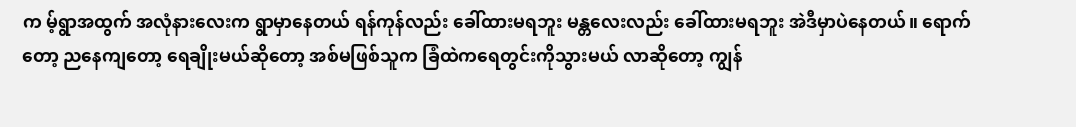က မ့်ရွာအထွက် အလုံနားလေးက ရွာမှာနေတယ် ရန်ကုန်လည်း ခေါ်ထားမရဘူး မန္တလေးလည်း ခေါ်ထားမရဘူး အဲဒီမှာပဲနေတယ်။ ရောက်တော့ ညနေကျတော့ ရေချိုးမယ်ဆိုတော့ အစ်မဖြစ်သူက ခြံထဲကရေတွင်းကိုသွားမယ် လာဆိုတော့ ကျွန်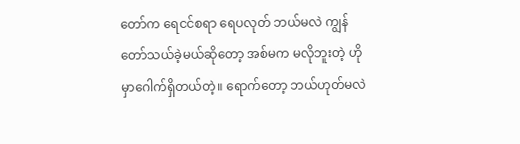တော်က ရေငင်စရာ ရေပလုတ် ဘယ်မလဲ ကျွန်တော်သယ်ခဲ့မယ်ဆိုတော့ အစ်မက မလိုဘူးတဲ့ ဟိုမှာဂေါက်ရှိတယ်တဲ့။ ရောက်တော့ ဘယ်ဟုတ်မလဲ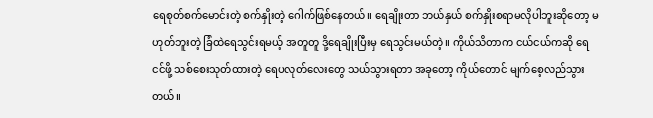ရေစုတ်စက်မောင်းတဲ့ စက်နှိုးတဲ့ ဂေါက်ဖြစ်နေတယ်။ ရေချိုးတာ ဘယ်နှယ် စက်နှိုးစရာမလိုပါဘူးဆိုတော့ မဟုတ်ဘူးတဲ့ ခြံထဲရေသွင်းရမယ့် အတူတူ ဒို့ရေချိုးပြီးမှ ရေသွင်းမယ်တဲ့။ ကိုယ်သိတာက ငယ်ငယ်ကဆို ရေငင်ဖို့ သစ်စေးသုတ်ထားတဲ့ ရေပလုတ်လေးတွေ သယ်သွားရတာ အခုတော့ ကိုယ်တောင် မျက်စေ့လည်သွားတယ်။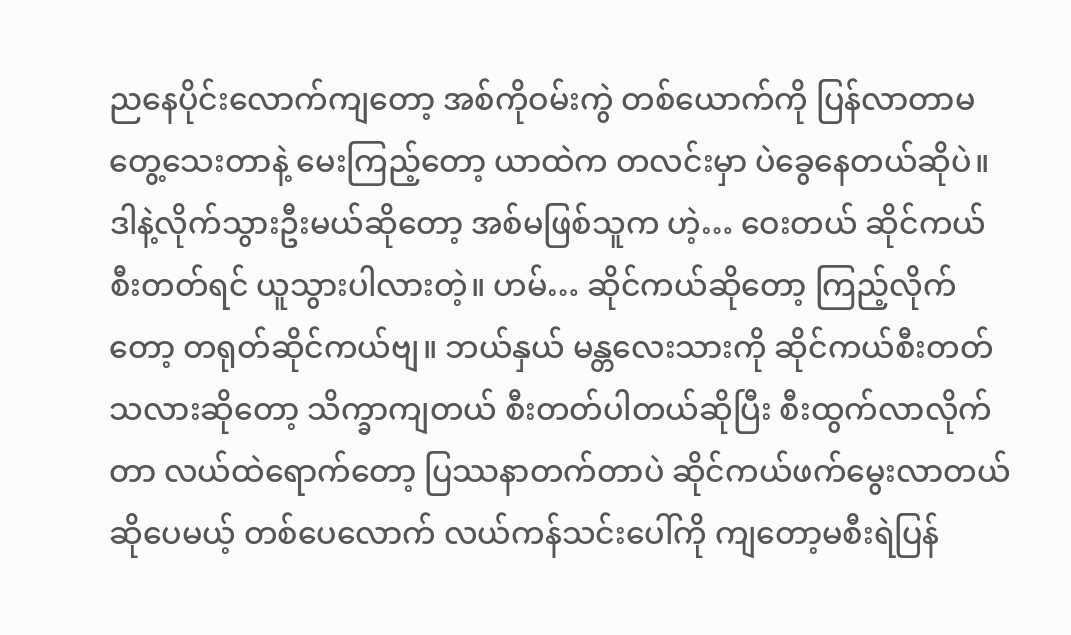ညနေပိုင်းလောက်ကျတော့ အစ်ကိုဝမ်းကွဲ တစ်ယောက်ကို ပြန်လာတာမတွေ့သေးတာနဲ့ မေးကြည့်တော့ ယာထဲက တလင်းမှာ ပဲခွေနေတယ်ဆိုပဲ။ ဒါနဲ့လိုက်သွားဦးမယ်ဆိုတော့ အစ်မဖြစ်သူက ဟဲ့… ဝေးတယ် ဆိုင်ကယ်စီးတတ်ရင် ယူသွားပါလားတဲ့။ ဟမ်… ဆိုင်ကယ်ဆိုတော့ ကြည့်လိုက်တော့ တရုတ်ဆိုင်ကယ်ဗျ။ ဘယ်နှယ် မန္တလေးသားကို ဆိုင်ကယ်စီးတတ်သလားဆိုတော့ သိက္ခာကျတယ် စီးတတ်ပါတယ်ဆိုပြီး စီးထွက်လာလိုက်တာ လယ်ထဲရောက်တော့ ပြဿနာတက်တာပဲ ဆိုင်ကယ်ဖက်မွေးလာတယ် ဆိုပေမယ့် တစ်ပေလောက် လယ်ကန်သင်းပေါ်ကို ကျတော့မစီးရဲပြန်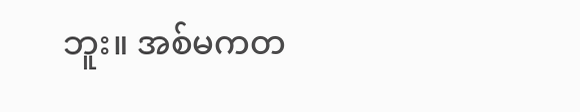ဘူး။ အစ်မကတ